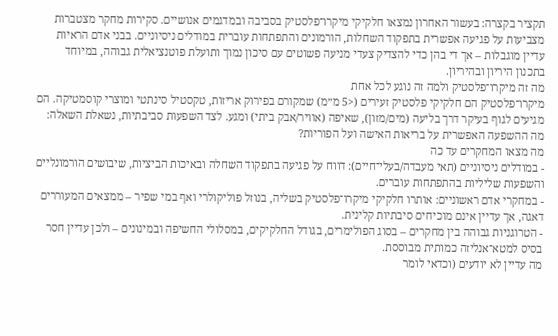תקציר בקצרה: בעשור האחרון נמצאו חלקיקי מיקרו־פלסטיק בסביבה ובמדגמים אנושיים. סקירות מחקר מצטברות מצביעות על פגיעה אפשרית בתפקוד השחלות, הורמונים והתפתחות עוברית במודלים ניסיוניים. בבני אדם הראיות עדיין מוגבלות – אך די בהן כדי להצדיק צעדי מניעה פשוטים עם סיכון נמוך ותועלת פוטנציאלית גבוהה, במיוחד בתכנון היריון ובהיריון.
מה זה מיקרו־פלסטיק ולמה זה נוגע לכל אחת
מיקרו־פלסטיק הם חלקיקי פלסטיק זעירים (<5 מ״מ) שמקורם בפירוק אריזות, טקסטיל סינתטי ומוצרי קוסמטיקה. הם מגיעים לגוף בעיקר דרך בליעה (מים/מזון), שאיפה (אוויר/אבק ביתי) ומגע. לצד השפעות סביבתיות, נשאלת השאלה: מה ההשפעה האפשרית על בריאות האישה ועל הפוריות?
מה מצאו המחקרים עד כה
- במודלים ניסיוניים (תאי מעבדה/בעלי־חיים): דווח על פגיעה בתפקוד השחלה ובאיכות הביציות, שיבושים הורמונליים והשפעות שליליות בהתפתחות עוברים.
- במחקרי אדם ראשוניים: אותרו חלקיקי מיקרו־פלסטיק בשליה, בנוזל פוליקולרי ואף במי שפיר – ממצאים המעוררים דאגה, אך עדיין אינם מוכיחים סיבתיות קלינית.
- הטרוגניות גבוהה בין מחקרים – בסוג הפולימרים, בגודל החלקיקים, במסלולי החשיפה ובמינונים – ולכן עדיין חסר בסיס למטא־אנליזה כמותית מבוססת.
מה עדיין לא יודעים (וכדאי לומר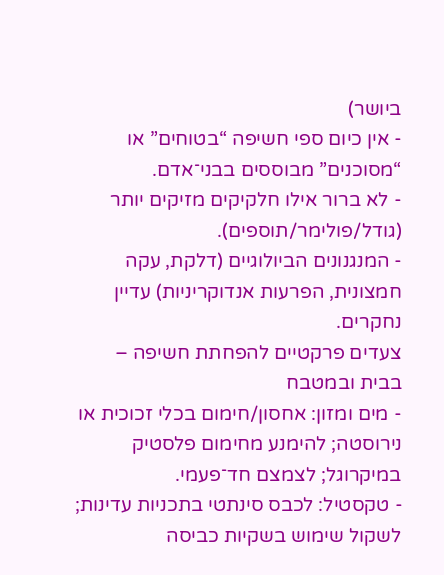ביושר)
- אין כיום ספי חשיפה “בטוחים” או “מסוכנים” מבוססים בבני־אדם.
- לא ברור אילו חלקיקים מזיקים יותר (גודל/פולימר/תוספים).
- המנגנונים הביולוגיים (דלקת, עקה חמצונית, הפרעות אנדוקריניות) עדיין נחקרים.
צעדים פרקטיים להפחתת חשיפה – בבית ובמטבח
- מים ומזון: אחסון/חימום בכלי זכוכית או נירוסטה; להימנע מחימום פלסטיק במיקרוגל; לצמצם חד־פעמי.
- טקסטיל: לכבס סינתטי בתכניות עדינות; לשקול שימוש בשקיות כביסה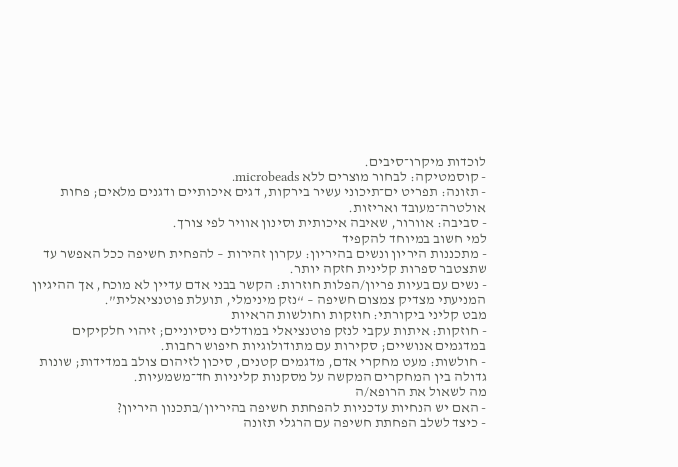לוכדות מיקרו־סיבים.
- קוסמטיקה: לבחור מוצרים ללא microbeads.
- תזונה: תפריט ים־תיכוני עשיר בירקות, דגים איכותיים ודגנים מלאים; פחות אולטרה־מעובד ואריזות.
- סביבה: אוורור, שאיבה איכותית וסינון אוויר לפי צורך.
למי חשוב במיוחד להקפיד
- מתכננות היריון ונשים בהיריון: עקרון זהירות – להפחית חשיפה ככל האפשר עד שתצטבר ספרות קלינית חזקה יותר.
- נשים עם בעיות פריון/הפלות חוזרות: הקשר בבני אדם עדיין לא מוכח, אך ההיגיון המניעתי מצדיק צמצום חשיפה – “נזק מינימלי, תועלת פוטנציאלית”.
מבט קליני ביקורתי: חוזקות וחולשות הראיות
- חוזקות: איתות עקבי לנזק פוטנציאלי במודלים ניסיוניים; זיהוי חלקיקים במדגמים אנושיים; סקירות עם מתודולוגיות חיפוש רחבות.
- חולשות: מעט מחקרי אדם, מדגמים קטנים, סיכון לזיהום צולב במדידות; שונות גדולה בין המחקרים המקשה על מסקנות קליניות חד־משמעיות.
מה לשאול את הרופא/ה
- האם יש הנחיות עדכניות להפחתת חשיפה בהיריון/בתכנון היריון?
- כיצד לשלב הפחתת חשיפה עם הרגלי תזונה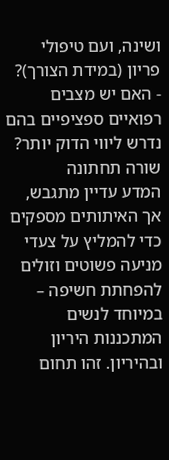ושינה, ועם טיפולי פריון (במידת הצורך)?
- האם יש מצבים רפואיים ספציפיים בהם נדרש ליווי הדוק יותר?
שורה תחתונה
המדע עדיין מתגבש, אך האיתותים מספקים כדי להמליץ על צעדי מניעה פשוטים וזולים להפחתת חשיפה – במיוחד לנשים המתכננות היריון ובהיריון. זהו תחום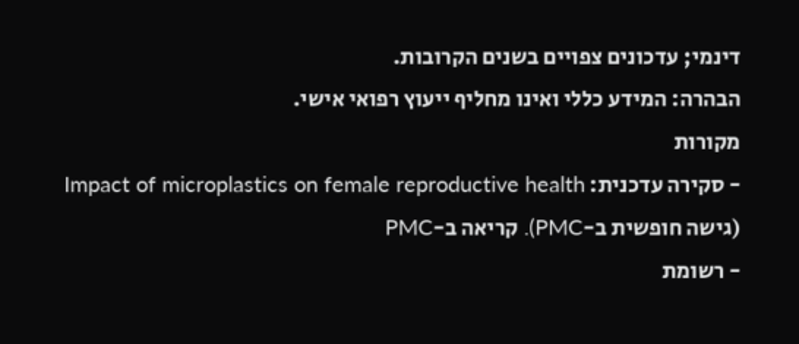דינמי; עדכונים צפויים בשנים הקרובות.
הבהרה: המידע כללי ואינו מחליף ייעוץ רפואי אישי.
מקורות
- סקירה עדכנית: Impact of microplastics on female reproductive health (גישה חופשית ב-PMC). קריאה ב-PMC
- רשומת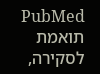PubMed תואמת לסקירה,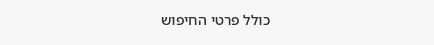כולל פרטי החיפוש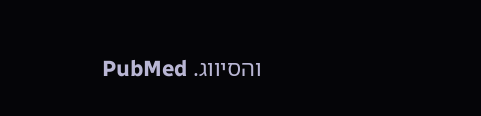והסיווג. PubMed